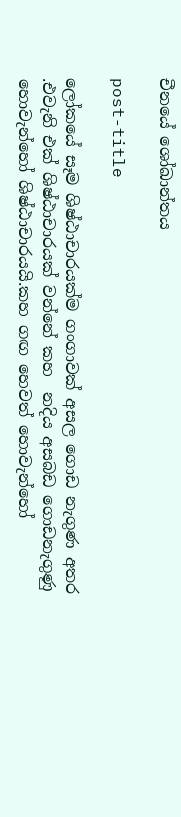චීනයේ ශෝඛාන්තය

post-title

ලෝකයේ සෑම ශිෂ්ඨාචාරයක්ම ගංගාවක් අසල ගොඩ නැගුණ අතර .එවැනි එක් ශිෂ්ඨාචාරයක් වන්නේ කහ  නදිය අසබඩ ගොඩනැගුණු හොවැන්හෝ ශිෂ්ඨාචාරයයි.කහ ගඟ හෙවත් හොවැන්හෝ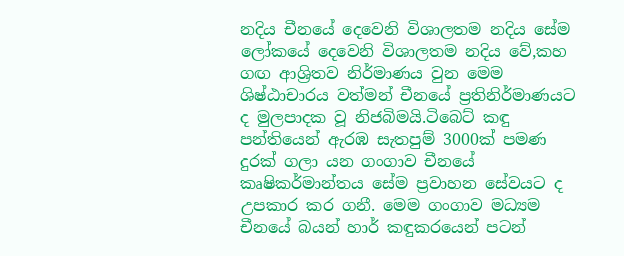නදිය චීනයේ දෙවෙනි විශාලතම නදිය සේම ලෝකයේ දෙවෙනි විශාලතම නදිය වේ,කහ ගඟ ආශ්‍රිතව නිර්මාණය වුන මෙම ශිෂ්ඨාචාරය වත්මන් චීනයේ ප්‍රතිනිර්මාණයට ද මුලපාදක වූ නිජබිමයි.ටිබෙට් කඳු පන්තියෙන් ඇරඹ සැතපුම් 3000ක් පමණ දුරක් ගලා යන ගංගාව චීනයේ කෘෂිකර්මාන්තය සේම ප්‍රවාහන සේවයට ද උපකාර කර ගනී. මෙම ගංගාව මධ්‍යම චීනයේ බයන් හාර් කඳුකරයෙන් පටන්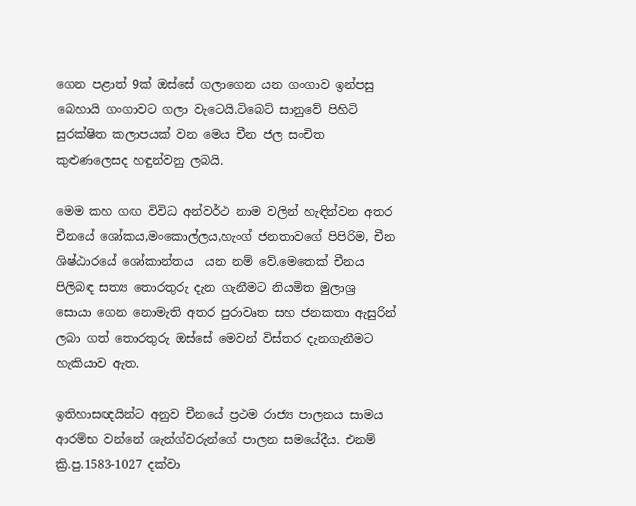ගෙන පළාත් 9ක් ඔස්සේ ගලාගෙන යන ගංගාව ඉන්පසු බෙහායි ගංගාවට ගලා වැටෙයි.ටිබෙට් සානුවේ පිහිටි සුරක්ෂිත කලාපයක් වන මෙය චීන ජල සංචිත කුළුණලෙසද හඳුන්වනු ලබයි.

මෙම කහ ගඟ විවිධ අන්වර්ථ නාම වලින් හැඳින්වන අතර චීනයේ ශෝකය,මංකොල්ලය,හැංග් ජනතාවගේ පිපිරිම, චීන ශිෂ්ඨාරයේ ශෝකාන්තය  යන නම් වේ.මෙතෙක් චීනය පිලිබඳ සත්‍ය තොරතුරු දැන ගැනීමට නියමිත මුලාශ්‍ර සොයා ගෙන නොමැති අතර පුරාවෘත සහ ජනකතා ඇසුරින් ලබා ගත් තොරතුරු ඔස්සේ මෙවන් විස්තර දැනගැනීමට හැකියාව ඇත.

ඉතිහාසඥයින්ට අනුව චීනයේ ප්‍රථම රාජ්‍ය පාලනය සාමය ආරම්භ වන්නේ ශැන්ග්වරුන්ගේ පාලන සමයේදීය. එනම් ක්‍රි.පු.1583-1027 දක්වා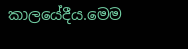කාලයේදීය.මෙම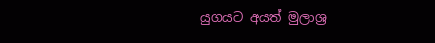යුගයට අයත් මුලාශ්‍ර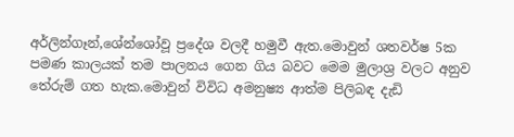අර්ලින්ගෑන්,ශේන්ශෝවූ ප්‍රදේශ වලදී හමුවී ඇත.මොවුන් ශතවර්ෂ 5ක පමණ කාලයක් තම පාලනය ගෙන ගිය බවට මෙම මුලාශ්‍ර වලට අනුව තේරුම් ගත හැක.මොවුන් විවිධ අමනුෂ්‍ය ආත්ම පිලිබඳ දැඩි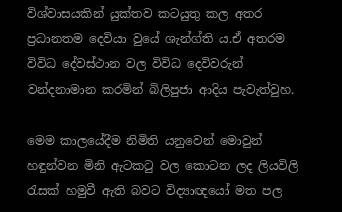විශ්වාසයකින් යුක්තව කටයුතු කල අතර ප්‍රධානතම දෙවියා වුයේ ශැන්ග්ති ය.ඒ අතරම විවිධ දේවස්ථාන වල විවිධ දෙවිවරුන් වන්දනාමාන කරමින් බිලිපුජා ආදිය පැවැත්වුහ.

මෙම කාලයේදීම නිමිති යනුවෙන් මොවුන් හඳුන්වන මිනි ඇටකටු වල කොටන ලද ලියවිලි රැසක් හමුවී ඇති බවට විද්‍යාඥයෝ මත පල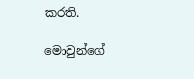කරති.

මොවුන්ගේ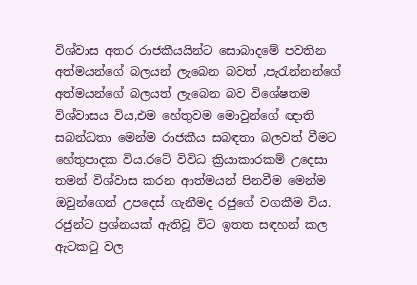විශ්වාස අතර රාජකීයයින්ට සොබාදමේ පවතින අත්මයන්ගේ බලයන් ලැබෙන බවත් ,පැරැන්නන්ගේ අත්මයන්ගේ බලයත් ලැබෙන බව විශේෂතම විශ්වාසය විය,එම හේතුවම මොවුන්ගේ ඥාති සබන්ධතා මෙන්ම රාජකීය සබඳතා බලවත් වීමට හේතුපාදක විය.රටේ විවිධ ක්‍රියාකාරකම් උදෙසා තමන් විශ්වාස කරන ආත්මයන් පිනවීම මෙන්ම  ඔවුන්ගෙන් උපදෙස් ගැනීමද රජුගේ වගකීම විය. රජුන්ට ප්‍රශ්නයක් ඇතිවූ විට ඉතත සඳහන් කල ඇටකටු වල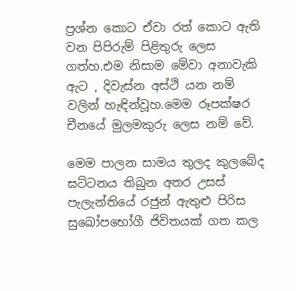ප්‍රශ්න කොට ඒවා රත් කොට ඇති වන පිපිරුම් පිළිතුරු ලෙස ගත්හ.එම නිසාම මේවා අනාවැකි ඇට , දිවැස්න අස්ථි යන නම් වලින් හැඳින්වූහ.මෙම රූපක්ෂර චීනයේ මුලමකුරු ලෙස නම් වේ.

මෙම පාලන සාමය තුලද කුලබේද ඝට්ටනය තිබුන අතර උසස් පැලැන්තියේ රජුන් ඇතුළු පිරිස සුඛෝපභෝගී ජිවිතයක් ගත කල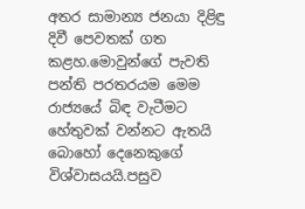අතර සාමාන්‍ය ජනයා දිළිඳු දිවී පෙවතක් ගත කළහ.මොවුන්ගේ පැවති පන්ති පරතරයම මෙම රාජ්‍යයේ බිඳ වැටීමට හේතුවක් වන්නට ඇතයි බොහෝ දෙනෙකුගේ විශ්වාසයයි.පසුව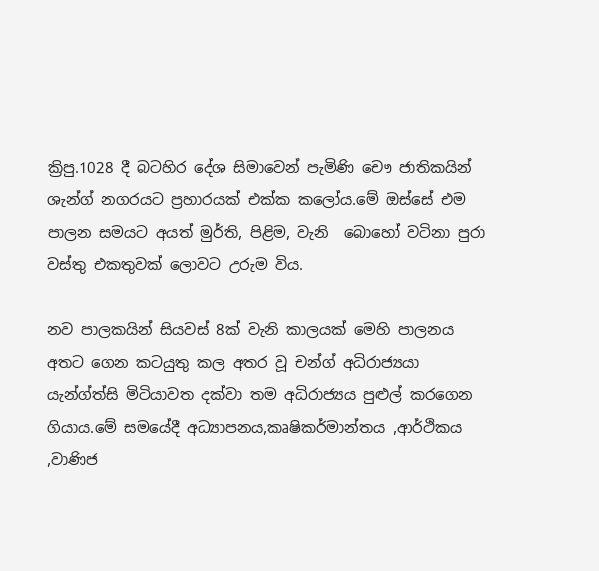ක්‍රිපු.1028 දී බටහිර දේශ සිමාවෙන් පැමිණි චෞ ජාතිකයින් ශැන්ග් නගරයට ප්‍රහාරයක් එක්ක කලෝය.මේ ඔස්සේ එම පාලන සමයට අයත් මුර්ති, පිළිම, වැනි  බොහෝ වටිනා පුරා වස්තු එකතුවක් ලොවට උරුම විය.

නව පාලකයින් සියවස් 8ක් වැනි කාලයක් මෙහි පාලනය අතට ගෙන කටයුතු කල අතර වූ චන්ග් අධිරාජ්‍යයා යැන්ග්ත්සි මිටියාවත දක්වා තම අධිරාජ්‍යය පුළුල් කරගෙන ගියාය.මේ සමයේදී අධ්‍යාපනය,කෘෂිකර්මාන්තය ,ආර්ථිකය ,වාණිජ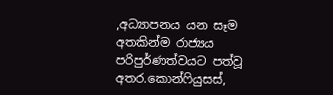,අධ්‍යාපනය යන සෑම අතකින්ම රාජ්‍යය පරිපුර්ණත්වයට පත්වූ අතර.කොන්ෆියුසස්,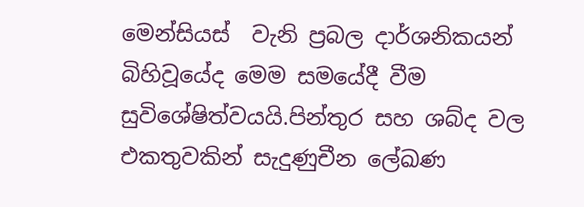මෙන්සියස්  වැනි ප්‍රබල දාර්ශනිකයන් බිහිවූයේද මෙම සමයේදී වීම සුවිශේෂිත්වයයි.පින්තුර සහ ශබ්ද වල එකතුවකින් සැදුණුචීන ලේඛණ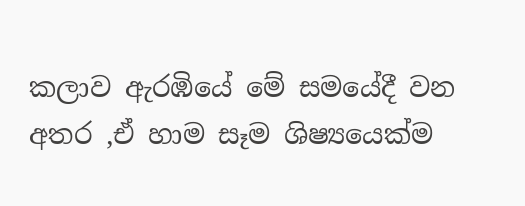කලාව ඇරඹියේ මේ සමයේදී වන අතර ,ඒ හාම සෑම ශිෂ්‍යයෙක්ම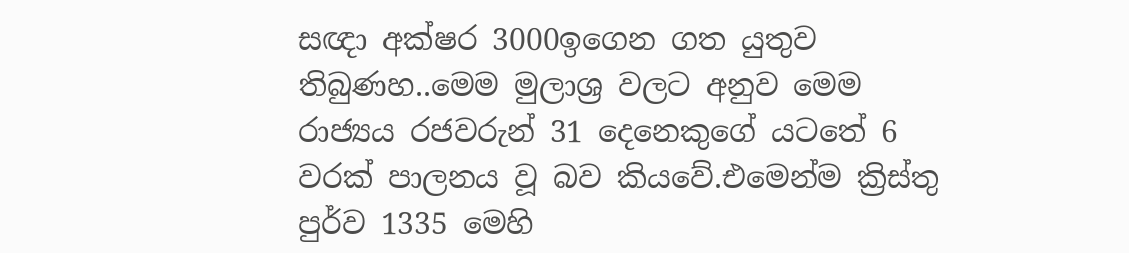සඥා අක්ෂර 3000ඉගෙන ගත යුතුව තිබුණහ..මෙම මුලාශ්‍ර වලට අනුව මෙම රාජ්‍යය රජවරුන් 31 දෙනෙකුගේ යටතේ 6 වරක් පාලනය වූ බව කියවේ.එමෙන්ම ක්‍රිස්තු පුර්ව 1335 මෙහි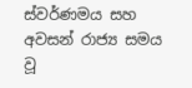ස්වර්ණමය සහ අවසන් රාජ්‍ය සමය වූ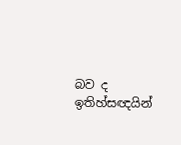බව ද ඉතිහ්සඥයින්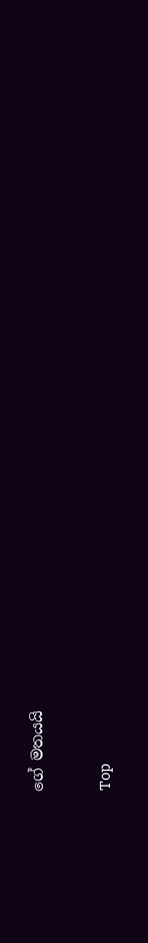ගේ මතයයි

Top